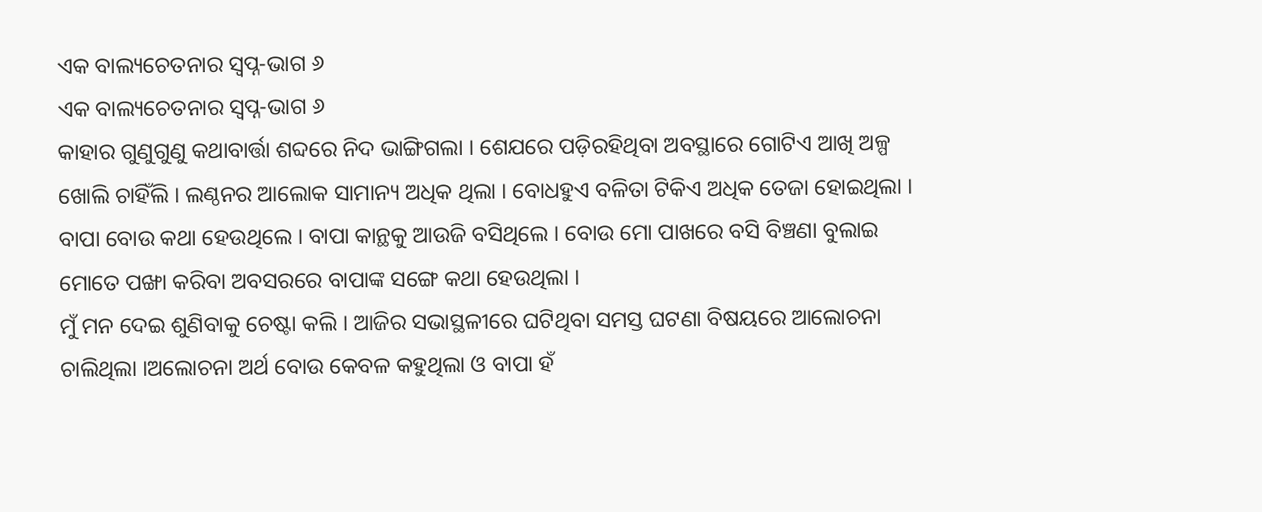ଏକ ବାଲ୍ୟଚେତନାର ସ୍ଵପ୍ନ-ଭାଗ ୬
ଏକ ବାଲ୍ୟଚେତନାର ସ୍ଵପ୍ନ-ଭାଗ ୬
କାହାର ଗୁଣୁଗୁଣୁ କଥାବାର୍ତ୍ତା ଶବ୍ଦରେ ନିଦ ଭାଙ୍ଗିଗଲା । ଶେଯରେ ପଡ଼ିରହିଥିବା ଅବସ୍ଥାରେ ଗୋଟିଏ ଆଖି ଅଳ୍ପ ଖୋଲି ଚାହିଁଲି । ଲଣ୍ଠନର ଆଲୋକ ସାମାନ୍ୟ ଅଧିକ ଥିଲା । ବୋଧହୁଏ ବଳିତା ଟିକିଏ ଅଧିକ ତେଜା ହୋଇଥିଲା । ବାପା ବୋଉ କଥା ହେଉଥିଲେ । ବାପା କାନ୍ଥକୁ ଆଉଜି ବସିଥିଲେ । ବୋଉ ମୋ ପାଖରେ ବସି ବିଞ୍ଚଣା ବୁଲାଇ ମୋତେ ପଙ୍ଖା କରିବା ଅବସରରେ ବାପାଙ୍କ ସଙ୍ଗେ କଥା ହେଉଥିଲା ।
ମୁଁ ମନ ଦେଇ ଶୁଣିବାକୁ ଚେଷ୍ଟା କଲି । ଆଜିର ସଭାସ୍ଥଳୀରେ ଘଟିଥିବା ସମସ୍ତ ଘଟଣା ବିଷୟରେ ଆଲୋଚନା ଚାଲିଥିଲା ।ଅଲୋଚନା ଅର୍ଥ ବୋଉ କେବଳ କହୁଥିଲା ଓ ବାପା ହଁ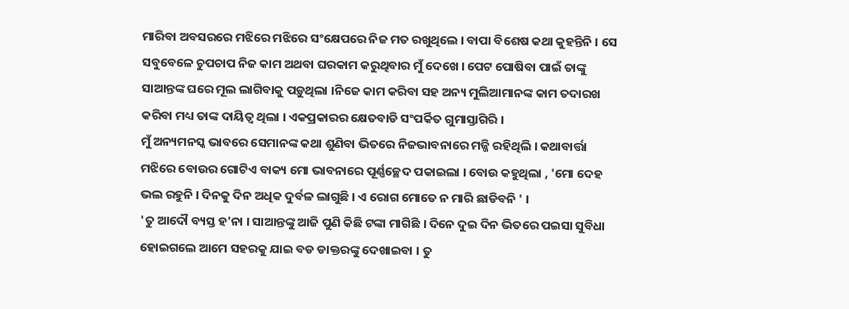ମାରିବା ଅବସରରେ ମଝିରେ ମଝିରେ ସଂକ୍ଷେପରେ ନିଜ ମତ ରଖୁଥିଲେ । ବାପା ବିଶେଷ କଥା କୁହନ୍ତିନି । ସେ ସବୁବେଳେ ଚୁପଚାପ ନିଜ କାମ ଅଥବା ଘରକାମ କରୁଥିବାର ମୁଁ ଦେଖେ । ପେଟ ପୋଷିବା ପାଇଁ ତାଙ୍କୁ ସାଆନ୍ତଙ୍କ ଘରେ ମୂଲ ଲାଗିବାକୁ ପଡ଼ୁଥିଲା ।ନିଜେ କାମ କରିବା ସହ ଅନ୍ୟ ମୁଲିଆମାନଙ୍କ କାମ ତଦାରଖ କରିବା ମଧ୍ୟ ତାଙ୍କ ଦାୟିତ୍ଵ ଥିଲା । ଏକପ୍ରକାରର କ୍ଷେତବାଡି ସଂପର୍କିତ ଗୁମାସ୍ତାଗିରି ।
ମୁଁ ଅନ୍ୟମନସ୍କ ଭାବରେ ସେମାନଙ୍କ କଥା ଶୁଣିବା ଭିତରେ ନିଜଭାବନାରେ ମଜ୍ଜି ରହିଥିଲି । କଥାବାର୍ତ୍ତା ମଝିରେ ବୋଉର ଗୋଟିଏ ବାକ୍ୟ ମୋ ଭାବନାରେ ପୂର୍ଣ୍ଣଚ୍ଛେଦ ପକାଇଲା । ବୋଉ କହୁଥିଲା , 'ମୋ ଦେହ ଭଲ ରହୁନି । ଦିନକୁ ଦିନ ଅଧିକ ଦୁର୍ବଳ ଲାଗୁଛି । ଏ ରୋଗ ମୋତେ ନ ମାରି ଛାଡିବନି ' ।
'ତୁ ଆଦୌ ବ୍ୟସ୍ତ ହ'ନା । ସାଆନ୍ତଙ୍କୁ ଆଜି ପୁଣି କିଛି ଟଙ୍କା ମାଗିଛି । ଦିନେ ଦୁଇ ଦିନ ଭିତରେ ପଇସା ସୁବିଧା ହୋଇଗଲେ ଆମେ ସହରକୁ ଯାଇ ବଡ ଡାକ୍ତରଙ୍କୁ ଦେଖାଇବା । ତୁ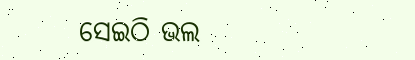ସେଇଠି ଭଲ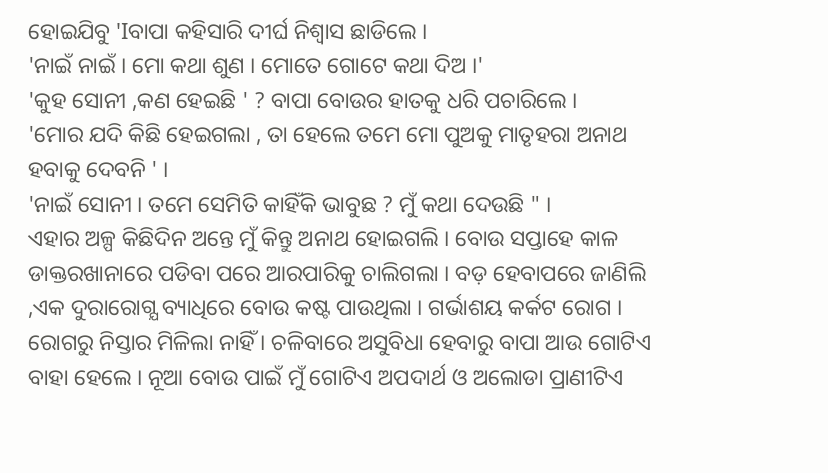ହୋଇଯିବୁ 'Iବାପା କହିସାରି ଦୀର୍ଘ ନିଶ୍ଵାସ ଛାଡିଲେ ।
'ନାଇଁ ନାଇଁ । ମୋ କଥା ଶୁଣ । ମୋତେ ଗୋଟେ କଥା ଦିଅ ।'
'କୁହ ସୋନୀ ,କଣ ହେଇଛି ' ? ବାପା ବୋଉର ହାତକୁ ଧରି ପଚାରିଲେ ।
'ମୋର ଯଦି କିଛି ହେଇଗଲା , ତା ହେଲେ ତମେ ମୋ ପୁଅକୁ ମାତୃହରା ଅନାଥ ହବାକୁ ଦେବନି ' ।
'ନାଇଁ ସୋନୀ । ତମେ ସେମିତି କାହିଁକି ଭାବୁଛ ? ମୁଁ କଥା ଦେଉଛି " ।
ଏହାର ଅଳ୍ପ କିଛିଦିନ ଅନ୍ତେ ମୁଁ କିନ୍ତୁ ଅନାଥ ହୋଇଗଲି । ବୋଉ ସପ୍ତାହେ କାଳ ଡାକ୍ତରଖାନାରେ ପଡିବା ପରେ ଆରପାରିକୁ ଚାଲିଗଲା । ବଡ଼ ହେବାପରେ ଜାଣିଲି ,ଏକ ଦୁରାରୋଗ୍ଯ ବ୍ୟାଧିରେ ବୋଉ କଷ୍ଟ ପାଉଥିଲା । ଗର୍ଭାଶୟ କର୍କଟ ରୋଗ । ରୋଗରୁ ନିସ୍ତାର ମିଳିଲା ନାହିଁ । ଚଳିବାରେ ଅସୁବିଧା ହେବାରୁ ବାପା ଆଉ ଗୋଟିଏ ବାହା ହେଲେ । ନୂଆ ବୋଉ ପାଇଁ ମୁଁ ଗୋଟିଏ ଅପଦାର୍ଥ ଓ ଅଲୋଡା ପ୍ରାଣୀଟିଏ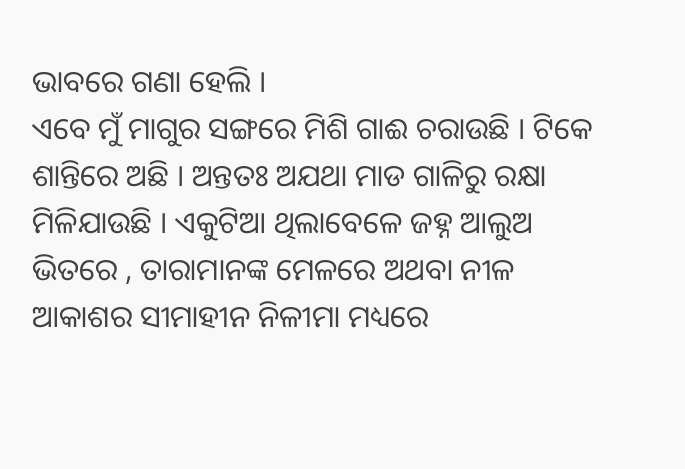ଭାବରେ ଗଣା ହେଲି ।
ଏବେ ମୁଁ ମାଗୁର ସଙ୍ଗରେ ମିଶି ଗାଈ ଚରାଉଛି । ଟିକେ ଶାନ୍ତିରେ ଅଛି । ଅନ୍ତତଃ ଅଯଥା ମାଡ ଗାଳିରୁ ରକ୍ଷା ମିଳିଯାଉଛି । ଏକୁଟିଆ ଥିଲାବେଳେ ଜହ୍ନ ଆଲୁଅ ଭିତରେ , ତାରାମାନଙ୍କ ମେଳରେ ଅଥବା ନୀଳ ଆକାଶର ସୀମାହୀନ ନିଳୀମା ମଧ୍ୟରେ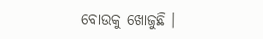ବୋଉକୁ ଖୋଜୁଛି ।